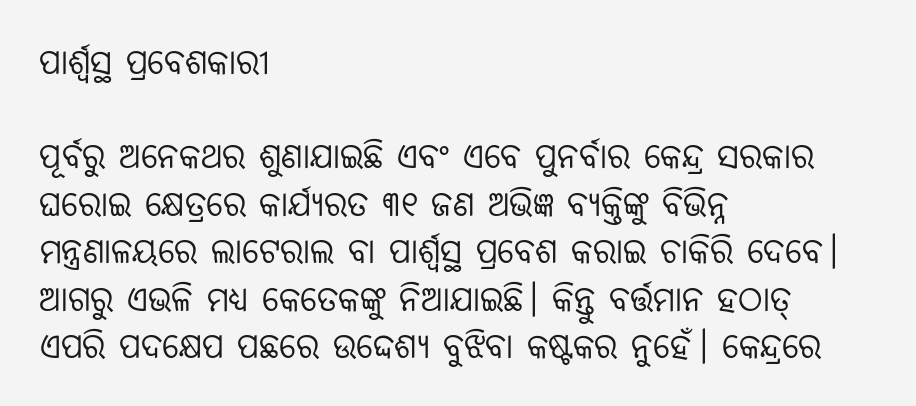ପାର୍ଶ୍ୱସ୍ଥ ପ୍ରବେଶକାରୀ

ପୂର୍ବରୁ ଅନେକଥର ଶୁଣାଯାଇଛି ଏବଂ ଏବେ ପୁନର୍ବାର କେନ୍ଦ୍ର ସରକାର ଘରୋଇ କ୍ଷେତ୍ରରେ କାର୍ଯ୍ୟରତ ୩୧ ଜଣ ଅଭିଜ୍ଞ ବ୍ୟକ୍ତିଙ୍କୁ ବିଭିନ୍ନ ମନ୍ତ୍ରଣାଳୟରେ ଲାଟେରାଲ ବା ପାର୍ଶ୍ୱସ୍ଥ ପ୍ରବେଶ କରାଇ ଚାକିରି ଦେବେ। ଆଗରୁ ଏଭଳି ମଧ୍ୟ କେତେକଙ୍କୁ ନିଆଯାଇଛି। କିନ୍ତୁ ବର୍ତ୍ତମାନ ହଠାତ୍‌ ଏପରି ପଦକ୍ଷେପ ପଛରେ ଉଦ୍ଦେଶ୍ୟ ବୁଝିବା କଷ୍ଟକର ନୁହେଁ। କେନ୍ଦ୍ରରେ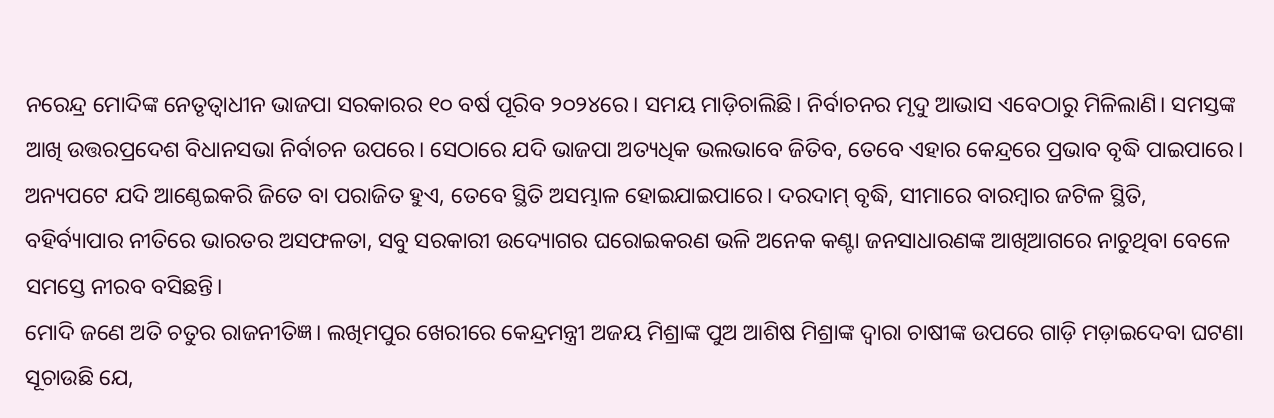ନରେନ୍ଦ୍ର ମୋଦିଙ୍କ ନେତୃତ୍ୱାଧୀନ ଭାଜପା ସରକାରର ୧୦ ବର୍ଷ ପୂରିବ ୨୦୨୪ରେ। ସମୟ ମାଡ଼ିଚାଲିଛି। ନିର୍ବାଚନର ମୃଦୁ ଆଭାସ ଏବେଠାରୁ ମିଳିଲାଣି। ସମସ୍ତଙ୍କ ଆଖି ଉତ୍ତରପ୍ରଦେଶ ବିଧାନସଭା ନିର୍ବାଚନ ଉପରେ। ସେଠାରେ ଯଦି ଭାଜପା ଅତ୍ୟଧିକ ଭଲଭାବେ ଜିତିବ, ତେବେ ଏହାର କେନ୍ଦ୍ରରେ ପ୍ରଭାବ ବୃଦ୍ଧି ପାଇପାରେ। ଅନ୍ୟପଟେ ଯଦି ଆଣ୍ଠେଇକରି ଜିତେ ବା ପରାଜିତ ହୁଏ, ତେବେ ସ୍ଥିତି ଅସମ୍ଭାଳ ହୋଇଯାଇପାରେ। ଦରଦାମ୍‌ ବୃଦ୍ଧି, ସୀମାରେ ବାରମ୍ବାର ଜଟିଳ ସ୍ଥିତି, ବହିର୍ବ୍ୟାପାର ନୀତିରେ ଭାରତର ଅସଫଳତା, ସବୁ ସରକାରୀ ଉଦ୍ୟୋଗର ଘରୋଇକରଣ ଭଳି ଅନେକ କଣ୍ଟା ଜନସାଧାରଣଙ୍କ ଆଖିଆଗରେ ନାଚୁଥିବା ବେଳେ ସମସ୍ତେ ନୀରବ ବସିଛନ୍ତି।
ମୋଦି ଜଣେ ଅତି ଚତୁର ରାଜନୀତିଜ୍ଞ। ଲଖିମପୁର ଖେରୀରେ କେନ୍ଦ୍ରମନ୍ତ୍ରୀ ଅଜୟ ମିଶ୍ରାଙ୍କ ପୁଅ ଆଶିଷ ମିଶ୍ରାଙ୍କ ଦ୍ୱାରା ଚାଷୀଙ୍କ ଉପରେ ଗାଡ଼ି ମଡ଼ାଇଦେବା ଘଟଣା ସୂଚାଉଛି ଯେ,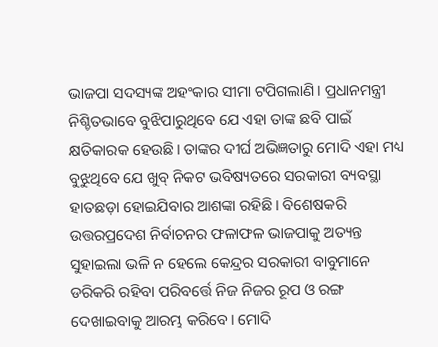ଭାଜପା ସଦସ୍ୟଙ୍କ ଅହଂକାର ସୀମା ଟପିଗଲାଣି। ପ୍ରଧାନମନ୍ତ୍ରୀ ନିଶ୍ଚିତଭାବେ ବୁଝିପାରୁଥିବେ ଯେ ଏହା ତାଙ୍କ ଛବି ପାଇଁ କ୍ଷତିକାରକ ହେଉଛି। ତାଙ୍କର ଦୀର୍ଘ ଅଭିଜ୍ଞତାରୁ ମୋଦି ଏହା ମଧ୍ୟ ବୁଝୁଥିବେ ଯେ ଖୁବ୍‌ ନିକଟ ଭବିଷ୍ୟତରେ ସରକାରୀ ବ୍ୟବସ୍ଥା ହାତଛଡ଼ା ହୋଇଯିବାର ଆଶଙ୍କା ରହିଛି। ବିଶେଷକରି ଉତ୍ତରପ୍ରଦେଶ ନିର୍ବାଚନର ଫଳାଫଳ ଭାଜପାକୁ ଅତ୍ୟନ୍ତ ସୁହାଇଲା ଭଳି ନ ହେଲେ କେନ୍ଦ୍ରର ସରକାରୀ ବାବୁମାନେ ଡରିକରି ରହିବା ପରିବର୍ତ୍ତେ ନିଜ ନିଜର ରୂପ ଓ ରଙ୍ଗ ଦେଖାଇବାକୁ ଆରମ୍ଭ କରିବେ। ମୋଦି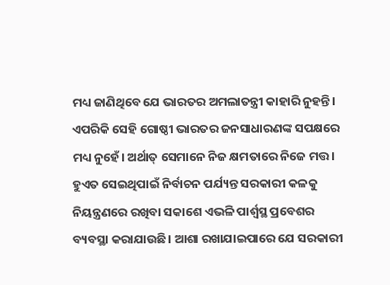ମଧ୍ୟ ଜାଣିଥିବେ ଯେ ଭାରତର ଅମଲାତନ୍ତ୍ରୀ କାହାରି ନୁହନ୍ତି। ଏପରିକି ସେହି ଗୋଷ୍ଠୀ ଭାରତର ଜନସାଧାରଣଙ୍କ ସପକ୍ଷରେ ମଧ୍ୟ ନୁହେଁ। ଅର୍ଥାତ୍‌ ସେମାନେ ନିଜ କ୍ଷମତାରେ ନିଜେ ମତ୍ତ। ହୁଏତ ସେଇଥିପାଇଁ ନିର୍ବାଚନ ପର୍ଯ୍ୟନ୍ତ ସରକାରୀ କଳକୁ ନିୟନ୍ତ୍ରଣରେ ରଖିବା ସକାଶେ ଏଭଳି ପାର୍ଶ୍ୱସ୍ଥ ପ୍ରବେଶର ବ୍ୟବସ୍ଥା କରାଯାଉଛି। ଆଶା ରଖାଯାଇପାରେ ଯେ ସରକାରୀ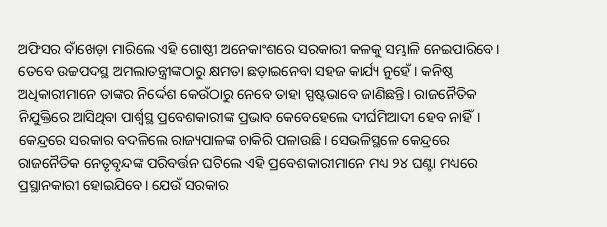ଅଫିସର ବାଁଖେଡ଼ା ମାରିଲେ ଏହି ଗୋଷ୍ଠୀ ଅନେକାଂଶରେ ସରକାରୀ କଳକୁ ସମ୍ଭାଳି ନେଇପାରିବେ। ତେବେ ଉଚ୍ଚପଦସ୍ଥ ଅମଲାତନ୍ତ୍ରୀଙ୍କଠାରୁ କ୍ଷମତା ଛଡ଼ାଇନେବା ସହଜ କାର୍ଯ୍ୟ ନୁହେଁ। କନିଷ୍ଠ ଅଧିକାରୀମାନେ ତାଙ୍କର ନିର୍ଦ୍ଦେଶ କେଉଁଠାରୁ ନେବେ ତାହା ସ୍ପଷ୍ଟଭାବେ ଜାଣିଛନ୍ତି। ରାଜନୈତିକ ନିଯୁକ୍ତିରେ ଆସିଥିବା ପାର୍ଶ୍ୱସ୍ଥ ପ୍ରବେଶକାରୀଙ୍କ ପ୍ରଭାବ କେବେହେଲେ ଦୀର୍ଘମିଆଦୀ ହେବ ନାହିଁ। କେନ୍ଦ୍ରରେ ସରକାର ବଦଳିଲେ ରାଜ୍ୟପାଳଙ୍କ ଚାକିରି ପଳାଉଛି। ସେଭଳିସ୍ଥଳେ କେନ୍ଦ୍ରରେ ରାଜନୈତିକ ନେତୃବୃନ୍ଦଙ୍କ ପରିବର୍ତ୍ତନ ଘଟିଲେ ଏହି ପ୍ରବେଶକାରୀମାନେ ମଧ୍ୟ ୨୪ ଘଣ୍ଟା ମଧ୍ୟରେ ପ୍ରସ୍ଥାନକାରୀ ହୋଇଯିବେ। ଯେଉଁ ସରକାର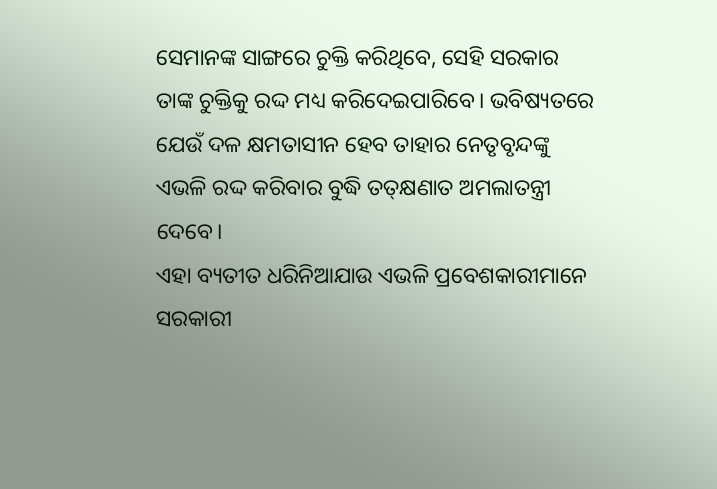ସେମାନଙ୍କ ସାଙ୍ଗରେ ଚୁକ୍ତି କରିଥିବେ, ସେହି ସରକାର ତାଙ୍କ ଚୁକ୍ତିକୁ ରଦ୍ଦ ମଧ୍ୟ କରିଦେଇପାରିବେ। ଭବିଷ୍ୟତରେ ଯେଉଁ ଦଳ କ୍ଷମତାସୀନ ହେବ ତାହାର ନେତୃବୃନ୍ଦଙ୍କୁ ଏଭଳି ରଦ୍ଦ କରିବାର ବୁଦ୍ଧି ତତ୍‌କ୍ଷଣାତ ଅମଲାତନ୍ତ୍ରୀ ଦେବେ।
ଏହା ବ୍ୟତୀତ ଧରିନିଆଯାଉ ଏଭଳି ପ୍ରବେଶକାରୀମାନେ ସରକାରୀ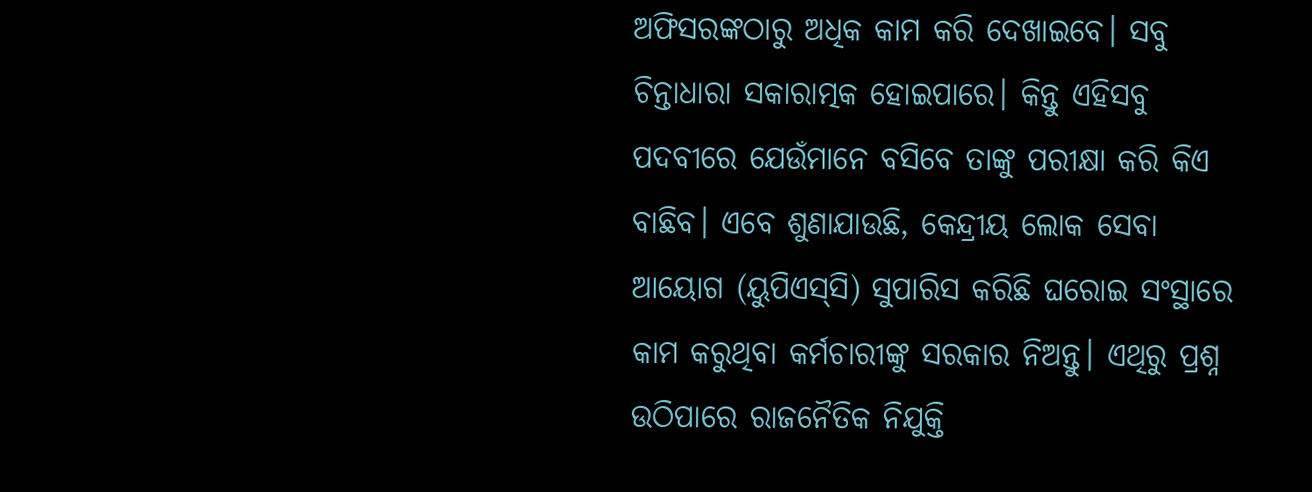ଅଫିସରଙ୍କଠାରୁ ଅଧିକ କାମ କରି ଦେଖାଇବେ। ସବୁ ଚିନ୍ତାଧାରା ସକାରାତ୍ମକ ହୋଇପାରେ। କିନ୍ତୁ ଏହିସବୁ ପଦବୀରେ ଯେଉଁମାନେ ବସିବେ ତାଙ୍କୁ ପରୀକ୍ଷା କରି କିଏ ବାଛିବ। ଏବେ ଶୁଣାଯାଉଛି, କେନ୍ଦ୍ରୀୟ ଲୋକ ସେବା ଆୟୋଗ (ୟୁପିଏସ୍‌ସି) ସୁପାରିସ କରିଛି ଘରୋଇ ସଂସ୍ଥାରେ କାମ କରୁଥିବା କର୍ମଚାରୀଙ୍କୁ ସରକାର ନିଅନ୍ତୁ। ଏଥିରୁ ପ୍ରଶ୍ନ ଉଠିପାରେ ରାଜନୈତିକ ନିଯୁକ୍ତି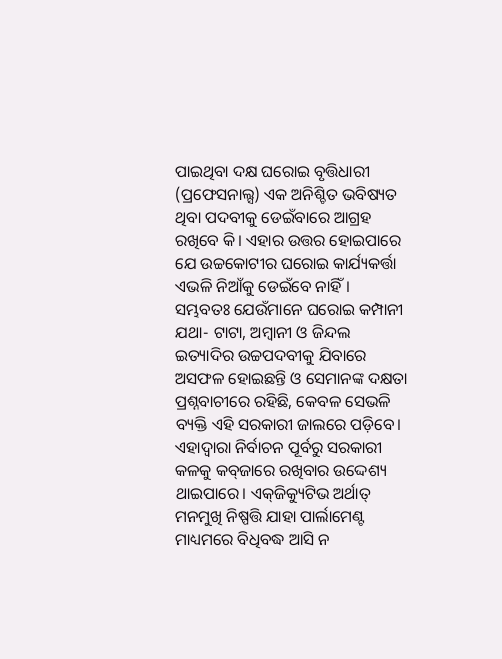ପାଇଥିବା ଦକ୍ଷ ଘରୋଇ ବୃତ୍ତିଧାରୀ (ପ୍ରଫେସନାଲ୍ସ) ଏକ ଅନିଶ୍ଚିତ ଭବିଷ୍ୟତ ଥିବା ପଦବୀକୁ ଡେଇଁବାରେ ଆଗ୍ରହ ରଖିବେ କି। ଏହାର ଉତ୍ତର ହୋଇପାରେ ଯେ ଉଚ୍ଚକୋଟୀର ଘରୋଇ କାର୍ଯ୍ୟକର୍ତ୍ତା ଏଭଳି ନିଆଁକୁ ଡେଇଁବେ ନାହିଁ। ସମ୍ଭବତଃ ଯେଉଁମାନେ ଘରୋଇ କମ୍ପାନୀ ଯଥା- ଟାଟା, ଅମ୍ବାନୀ ଓ ଜିନ୍ଦଲ ଇତ୍ୟାଦିର ଉଚ୍ଚପଦବୀକୁ ଯିବାରେ ଅସଫଳ ହୋଇଛନ୍ତି ଓ ସେମାନଙ୍କ ଦକ୍ଷତା ପ୍ରଶ୍ନବାଚୀରେ ରହିଛି, କେବଳ ସେଭଳି ବ୍ୟକ୍ତି ଏହି ସରକାରୀ ଜାଲରେ ପଡ଼ିବେ। ଏହାଦ୍ୱାରା ନିର୍ବାଚନ ପୂର୍ବରୁ ସରକାରୀ କଳକୁ କବ୍‌ଜାରେ ରଖିବାର ଉଦ୍ଦେଶ୍ୟ ଥାଇପାରେ। ଏକ୍‌ଜିକ୍ୟୁଟିଭ ଅର୍ଥାତ୍‌ ମନମୁଖି ନିଷ୍ପତ୍ତି ଯାହା ପାର୍ଲାମେଣ୍ଟ ମାଧ୍ୟମରେ ବିଧିବଦ୍ଧ ଆସି ନ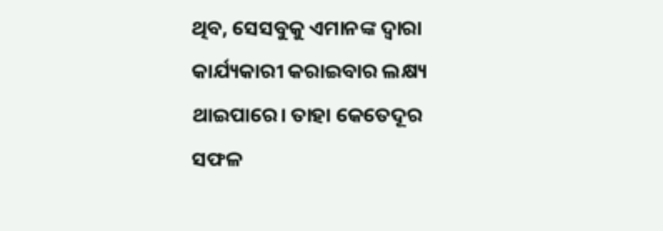ଥିବ, ସେସବୁକୁ ଏମାନଙ୍କ ଦ୍ୱାରା କାର୍ଯ୍ୟକାରୀ କରାଇବାର ଲକ୍ଷ୍ୟ ଥାଇପାରେ। ତାହା କେତେଦୂର ସଫଳ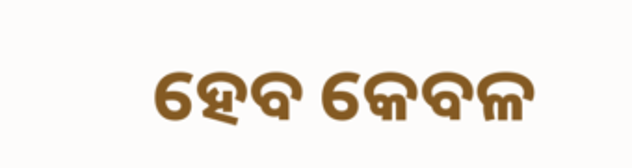ହେବ କେବଳ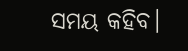ସମୟ କହିବ।